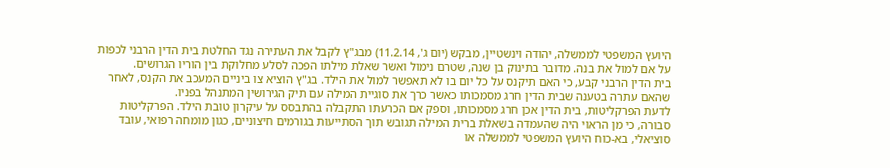היועץ המשפטי לממשלה, יהודה וינשטיין, מבקש (יום ג', 11.2.14) מבג"ץ לקבל את העתירה נגד החלטת בית הדין הרבני לכפות על אם למול את בנה. מדובר בתינוק בן שנה, שטרם נימול ואשר שאלת מילתו הפכה לסלע מחלוקת בין הוריו הגרושים.
בית הדין הרבני קבע, כי האם תיקנס על כל יום בו לא תאפשר למול את הילד. בג"ץ הוציא צו ביניים המעכב את הקנס, לאחר שהאם עתרה בטענה שבית הדין חרג מסמכותו כאשר כרך את סוגיית המילה עם תיק הגירושין המתנהל בפניו.
לדעת הפרקליטות, בית הדין אכן חרג מסמכותו, וספק אם הכרעתו התקבלה בהתבסס על עיקרון טובת הילד. הפרקליטות סבורה, כי מן הראוי היה שהעמדה בשאלת ברית המילה תגובש תוך הסתייעות בגורמים חיצוניים, כגון מומחה רפואי, עובד סוציאלי, בא-כוח היועץ המשפטי לממשלה או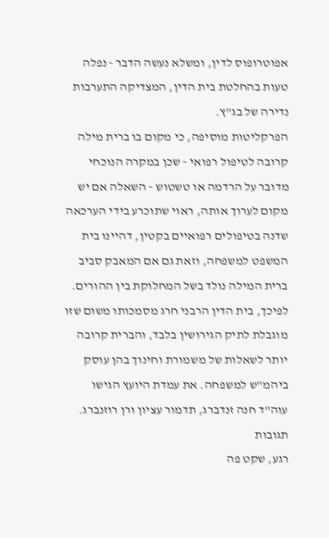אפוטרופוס לדין, ומשלא נעשה הדבר - נפלה טעות בהחלטת בית הדין, המצדיקה התערבות נדירה של בג"ץ.
הפרקליטות מוסיפה, כי מקום בו ברית מילה קרובה לטיפול רפואי - שכן במקרה הנוכחי מדובר על הרדמה או טשטוש - השאלה אם יש מקום לערוך אותה, ראוי שתוכרע בידי הערכאה שדנה בטיפולים רפואיים בקטין, דהיינו בית המשפט למשפחה, וזאת גם אם המאבק סביב ברית המילה נולד בשל המחלוקת בין ההורים. לפיכך, בית הדין הרבני חרג מסמכותו משום שזו מוגבלת לתיק הגירושין בלבד, והברית קרובה יותר לשאלות של משמורת וחינוך בהן עוסק ביהמ"ש למשפחה. את עמדת היועץ הגישו עוה"ד חנה זנדברג, תדמור עציון ורן רוזנברג.
תגובות
רגע, שקט פה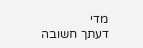מדי
דעתך חשובה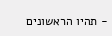- תהיו הראשונים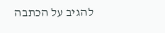להגיב על הכתבה